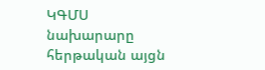ԿԳՄՍ նախարարը հերթական այցն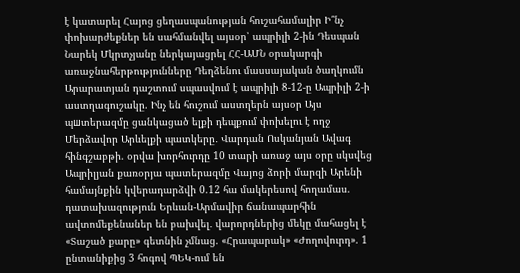է կատարել Հայոց ցեղասպանության հուշահամալիր Ի՞նչ փոխարժեքներ են սահմանվել այսօր՝ ապրիլի 2-ին Դեսպան Նարեկ Մկրտչյանը ներկայացրել ՀՀ-ԱՄՆ օրակարգի առաջնահերթությունները Դեղձենու մասսայական ծաղկումն Արարատյան դաշտում սպասվում է ապրիլի 8-12-ը Ապրիլի 2-ի աստղագուշակը. Ինչ են հուշում աստղերն այսօր Այս պшտերազմը ցանկացած ելքի դեպքում փոխելու է ողջ Մերձավոր Արևելքի պատկերը․ Վարդան Ոսկանյան Ավագ հինգշաբթի. օրվա խորհուրդը 10 տարի առաջ այս օրը սկսվեց Ապրիլյան քառօրյա պատերազմը Վայոց ձորի մարզի Արենի համայնքին կվերադարձվի 0.12 հա մակերեսով հողամաս. դատախազություն Երևան-Արմավիր ճանապարհին ավտոմեքենաներ են բախվել․ վարորդներից մեկը մահացել է «Տաշած քարը» գետնին չմնաց. «Հրապարակ» «Ժողովուրդ». 1 ընտանիքից 3 հոգով ՊԵԿ-ում են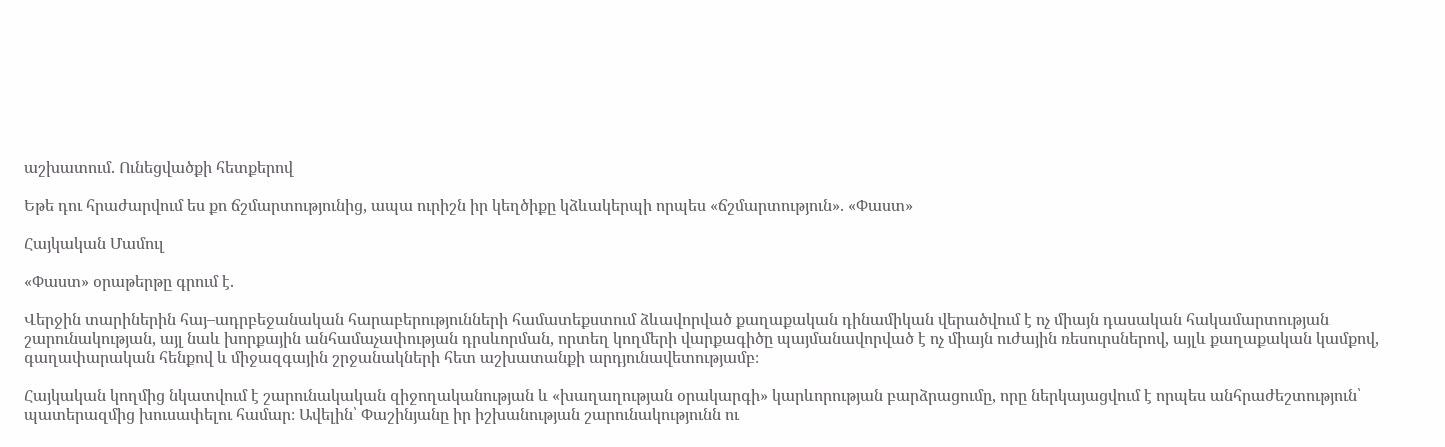աշխատում. Ունեցվածքի հետքերով

Եթե դու հրաժարվում ես քո ճշմարտությունից, ապա ուրիշն իր կեղծիքը կձևակերպի որպես «ճշմարտություն». «Փաստ»

Հայկական Մամուլ

«Փաստ» օրաթերթը գրում է.

Վերջին տարիներին հայ–ադրբեջանական հարաբերությունների համատեքստում ձևավորված քաղաքական դինամիկան վերածվում է ոչ միայն դասական հակամարտության շարունակության, այլ նաև խորքային անհամաչափության դրսևորման, որտեղ կողմերի վարքագիծը պայմանավորված է ոչ միայն ուժային ռեսուրսներով, այլև քաղաքական կամքով, գաղափարական հենքով և միջազգային շրջանակների հետ աշխատանքի արդյունավետությամբ։

Հայկական կողմից նկատվում է շարունակական զիջողականության և «խաղաղության օրակարգի» կարևորության բարձրացումը, որը ներկայացվում է որպես անհրաժեշտություն՝ պատերազմից խուսափելու համար։ Ավելին՝ Փաշինյանը իր իշխանության շարունակությունն ու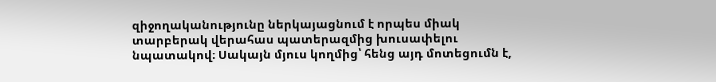զիջողականությունը ներկայացնում է որպես միակ տարբերակ վերահաս պատերազմից խուսափելու նպատակով։ Սակայն մյուս կողմից՝ հենց այդ մոտեցումն է,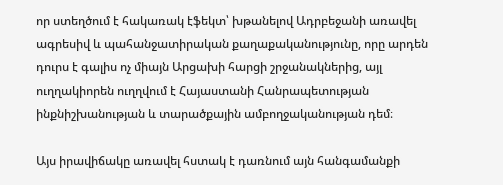որ ստեղծում է հակառակ էֆեկտ՝ խթանելով Ադրբեջանի առավել ագրեսիվ և պահանջատիրական քաղաքականությունը, որը արդեն դուրս է գալիս ոչ միայն Արցախի հարցի շրջանակներից, այլ ուղղակիորեն ուղղվում է Հայաստանի Հանրապետության ինքնիշխանության և տարածքային ամբողջականության դեմ։

Այս իրավիճակը առավել հստակ է դառնում այն հանգամանքի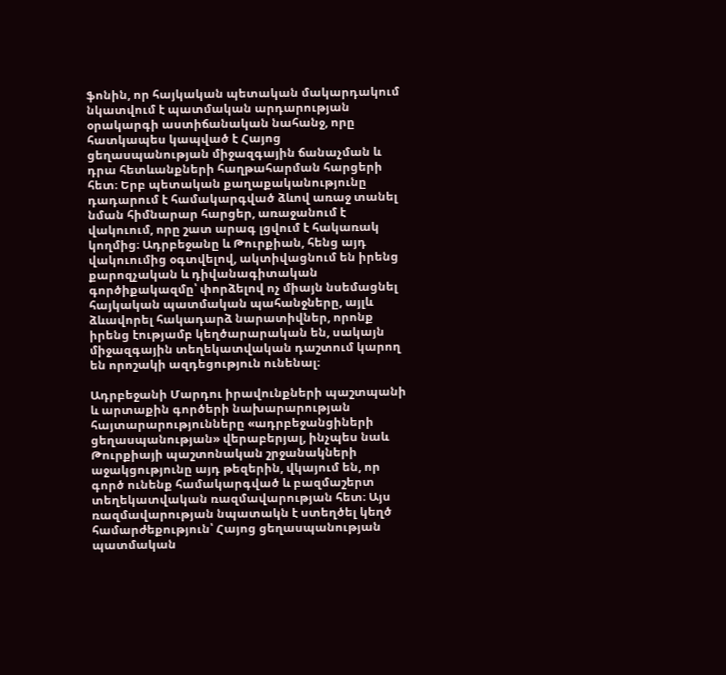ֆոնին, որ հայկական պետական մակարդակում նկատվում է պատմական արդարության օրակարգի աստիճանական նահանջ, որը հատկապես կապված է Հայոց ցեղասպանության միջազգային ճանաչման և դրա հետևանքների հաղթահարման հարցերի հետ։ Երբ պետական քաղաքականությունը դադարում է համակարգված ձևով առաջ տանել նման հիմնարար հարցեր, առաջանում է վակուում, որը շատ արագ լցվում է հակառակ կողմից։ Ադրբեջանը և Թուրքիան, հենց այդ վակուումից օգտվելով, ակտիվացնում են իրենց քարոզչական և դիվանագիտական գործիքակազմը՝ փորձելով ոչ միայն նսեմացնել հայկական պատմական պահանջները, այլև ձևավորել հակադարձ նարատիվներ, որոնք իրենց էությամբ կեղծարարական են, սակայն միջազգային տեղեկատվական դաշտում կարող են որոշակի ազդեցություն ունենալ։

Ադրբեջանի Մարդու իրավունքների պաշտպանի և արտաքին գործերի նախարարության հայտարարությունները «ադրբեջանցիների ցեղասպանության» վերաբերյալ, ինչպես նաև Թուրքիայի պաշտոնական շրջանակների աջակցությունը այդ թեզերին, վկայում են, որ գործ ունենք համակարգված և բազմաշերտ տեղեկատվական ռազմավարության հետ։ Այս ռազմավարության նպատակն է ստեղծել կեղծ համարժեքություն՝ Հայոց ցեղասպանության պատմական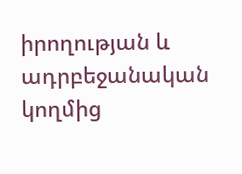իրողության և ադրբեջանական կողմից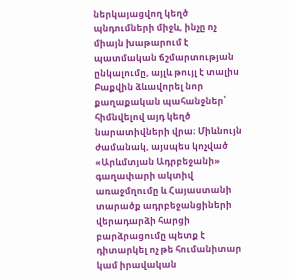ներկայացվող կեղծ պնդումների միջև, ինչը ոչ միայն խաթարում է պատմական ճշմարտության ընկալումը, այլև թույլ է տալիս Բաքվին ձևավորել նոր քաղաքական պահանջներ՝ հիմնվելով այդ կեղծ նարատիվների վրա։ Միևնույն ժամանակ, այսպես կոչված «Արևմտյան Ադրբեջանի» գաղափարի ակտիվ առաջմղումը և Հայաստանի տարածք ադրբեջանցիների վերադարձի հարցի բարձրացումը պետք է դիտարկել ոչ թե հումանիտար կամ իրավական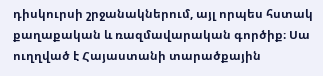դիսկուրսի շրջանակներում, այլ որպես հստակ քաղաքական և ռազմավարական գործիք։ Սա ուղղված է Հայաստանի տարածքային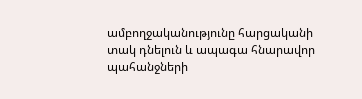ամբողջականությունը հարցականի տակ դնելուն և ապագա հնարավոր պահանջների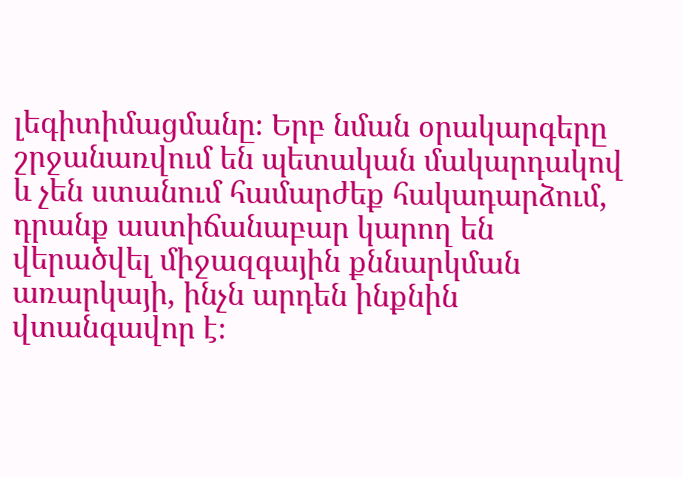լեգիտիմացմանը։ Երբ նման օրակարգերը շրջանառվում են պետական մակարդակով և չեն ստանում համարժեք հակադարձում, դրանք աստիճանաբար կարող են վերածվել միջազգային քննարկման առարկայի, ինչն արդեն ինքնին վտանգավոր է։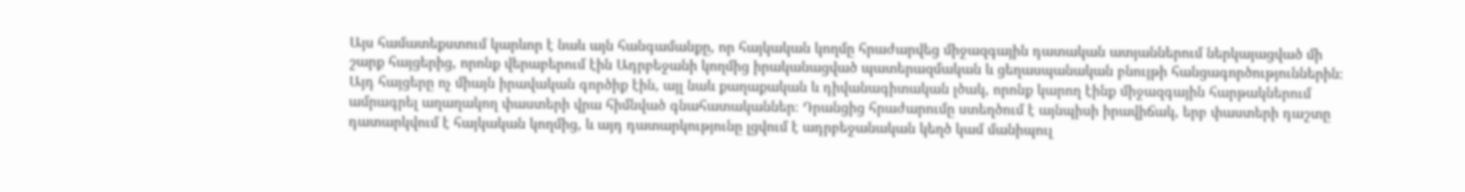Այս համատեքստում կարևոր է նաև այն հանգամանքը, որ հայկական կողմը հրաժարվեց միջազգային դատական ատյաններում ներկայացված մի շարք հայցերից, որոնք վերաբերում էին Ադրբեջանի կողմից իրականացված պատերազմական և ցեղասպանական բնույթի հանցագործություններին։ Այդ հայցերը ոչ միայն իրավական գործիք էին, այլ նաև քաղաքական և դիվանագիտական լծակ, որոնք կարող էինք միջազգային հարթակներում ամրագրել աղաղակող փաստերի վրա հիմնված գնահատականներ։ Դրանցից հրաժարումը ստեղծում է այնպիսի իրավիճակ, երբ փաստերի դաշտը դատարկվում է հայկական կողմից, և այդ դատարկությունը լցվում է ադրբեջանական կեղծ կամ մանիպուլ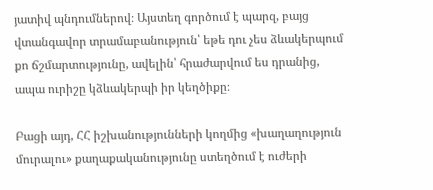յատիվ պնդումներով։ Այստեղ գործում է պարզ, բայց վտանգավոր տրամաբանություն՝ եթե դու չես ձևակերպում քո ճշմարտությունը, ավելին՝ հրաժարվում ես դրանից, ապա ուրիշը կձևակերպի իր կեղծիքը։

Բացի այդ, ՀՀ իշխանությունների կողմից «խաղաղություն մուրալու» քաղաքականությունը ստեղծում է ուժերի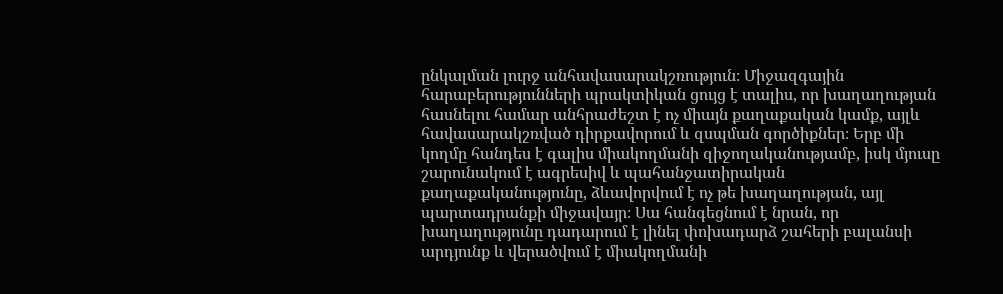ընկալման լուրջ անհավասարակշռություն։ Միջազգային հարաբերությունների պրակտիկան ցույց է տալիս, որ խաղաղության հասնելու համար անհրաժեշտ է ոչ միայն քաղաքական կամք, այլև հավասարակշռված դիրքավորում և զսպման գործիքներ։ Երբ մի կողմը հանդես է գալիս միակողմանի զիջողականությամբ, իսկ մյուսը շարունակում է ագրեսիվ և պահանջատիրական քաղաքականությունը, ձևավորվում է ոչ թե խաղաղության, այլ պարտադրանքի միջավայր։ Սա հանգեցնում է նրան, որ խաղաղությունը դադարում է լինել փոխադարձ շահերի բալանսի արդյունք և վերածվում է միակողմանի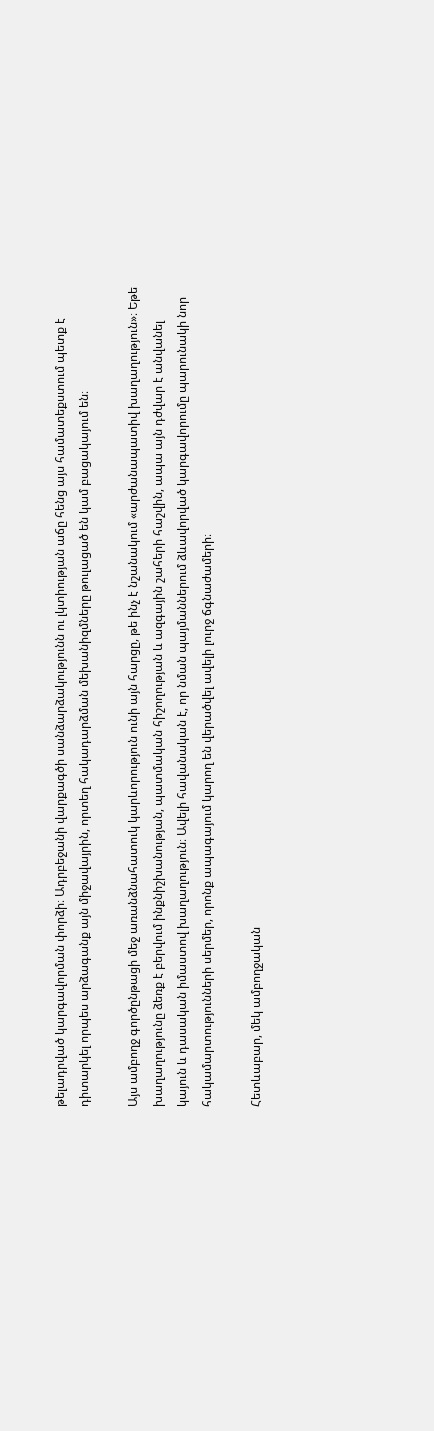թելադրված կարգավորման փորձի։ Ադրբեջանի վարքագծի սանձարձակությունն ու լկտիության աճը հենց այս համատեքստում պետք է դիտարկել որպես արձագանք այն միջավայրին, որտեղ հակադարձման մեխանիզմները թուլացած են կամ բացակայում են։

Այս ամբողջ գործընթացի մեջ առանձնահատուկ կարևորություն ունի այն հարցը, թե ինչ է նշանակում «արժանապատիվ խաղաղություն»։ Եթե խաղաղությունը ձեռք է բերվում ինքնիշխանության, պատմական հիշողության և ազգային շահերի հաշվին, ապա այն դժվար է անվանել կայուն և դասական իմաստով խաղաղություն։ Ավելի հավանական է, որ նման պայմաններում ձևավորված կարգավորումը պարունակի նոր հակամարտությունների սերմեր, որոնք ապագայում կարող են վերածվել ավելի լուրջ ճգնաժամերի։

Հետևաբար, մեկ ամբողջական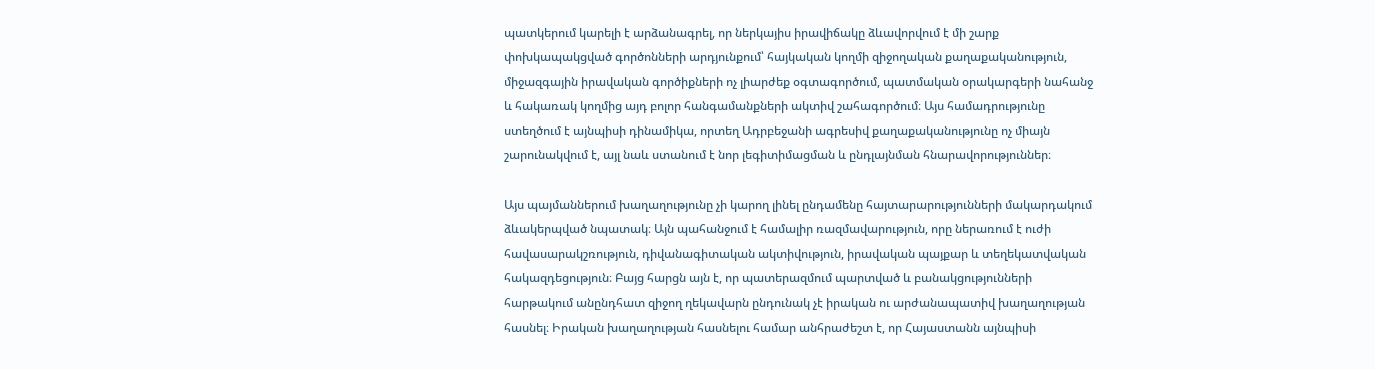պատկերում կարելի է արձանագրել, որ ներկայիս իրավիճակը ձևավորվում է մի շարք փոխկապակցված գործոնների արդյունքում՝ հայկական կողմի զիջողական քաղաքականություն, միջազգային իրավական գործիքների ոչ լիարժեք օգտագործում, պատմական օրակարգերի նահանջ և հակառակ կողմից այդ բոլոր հանգամանքների ակտիվ շահագործում։ Այս համադրությունը ստեղծում է այնպիսի դինամիկա, որտեղ Ադրբեջանի ագրեսիվ քաղաքականությունը ոչ միայն շարունակվում է, այլ նաև ստանում է նոր լեգիտիմացման և ընդլայնման հնարավորություններ։

Այս պայմաններում խաղաղությունը չի կարող լինել ընդամենը հայտարարությունների մակարդակում ձևակերպված նպատակ։ Այն պահանջում է համալիր ռազմավարություն, որը ներառում է ուժի հավասարակշռություն, դիվանագիտական ակտիվություն, իրավական պայքար և տեղեկատվական հակազդեցություն։ Բայց հարցն այն է, որ պատերազմում պարտված և բանակցությունների հարթակում անընդհատ զիջող ղեկավարն ընդունակ չէ իրական ու արժանապատիվ խաղաղության հասնել։ Իրական խաղաղության հասնելու համար անհրաժեշտ է, որ Հայաստանն այնպիսի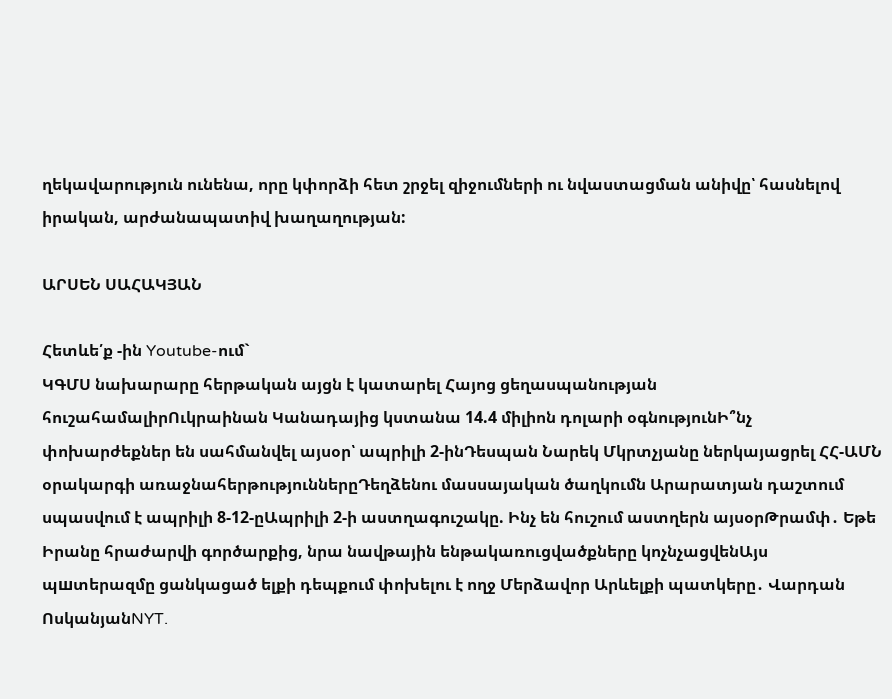ղեկավարություն ունենա, որը կփորձի հետ շրջել զիջումների ու նվաստացման անիվը՝ հասնելով իրական, արժանապատիվ խաղաղության:

ԱՐՍԵՆ ՍԱՀԱԿՅԱՆ

Հետևե՛ք -ին Youtube-ում`
ԿԳՄՍ նախարարը հերթական այցն է կատարել Հայոց ցեղասպանության հուշահամալիրՈւկրաինան Կանադայից կստանա 14.4 միլիոն դոլարի օգնությունԻ՞նչ փոխարժեքներ են սահմանվել այսօր՝ ապրիլի 2-ինԴեսպան Նարեկ Մկրտչյանը ներկայացրել ՀՀ-ԱՄՆ օրակարգի առաջնահերթություններըԴեղձենու մասսայական ծաղկումն Արարատյան դաշտում սպասվում է ապրիլի 8-12-ըԱպրիլի 2-ի աստղագուշակը. Ինչ են հուշում աստղերն այսօրԹրամփ․ Եթե Իրանը հրաժարվի գործարքից, նրա նավթային ենթակառուցվածքները կոչնչացվենԱյս պшտերազմը ցանկացած ելքի դեպքում փոխելու է ողջ Մերձավոր Արևելքի պատկերը․ Վարդան ՈսկանյանNYT.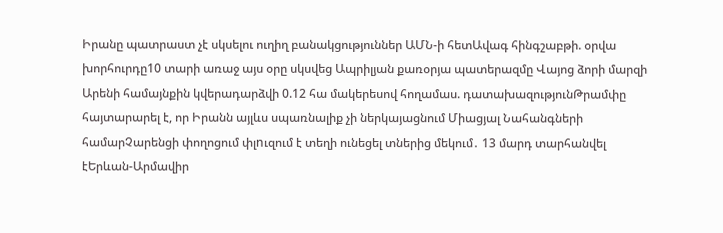Իրանը պատրաստ չէ սկսելու ուղիղ բանակցություններ ԱՄՆ-ի հետԱվագ հինգշաբթի. օրվա խորհուրդը10 տարի առաջ այս օրը սկսվեց Ապրիլյան քառօրյա պատերազմը Վայոց ձորի մարզի Արենի համայնքին կվերադարձվի 0.12 հա մակերեսով հողամաս. դատախազությունԹրամփը հայտարարել է, որ Իրանն այլևս սպառնալիք չի ներկայացնում Միացյալ Նահանգների համարՉարենցի փողոցում փլnւզում է տեղի ունեցել տներից մեկում․ 13 մարդ տարհանվել էԵրևան-Արմավիր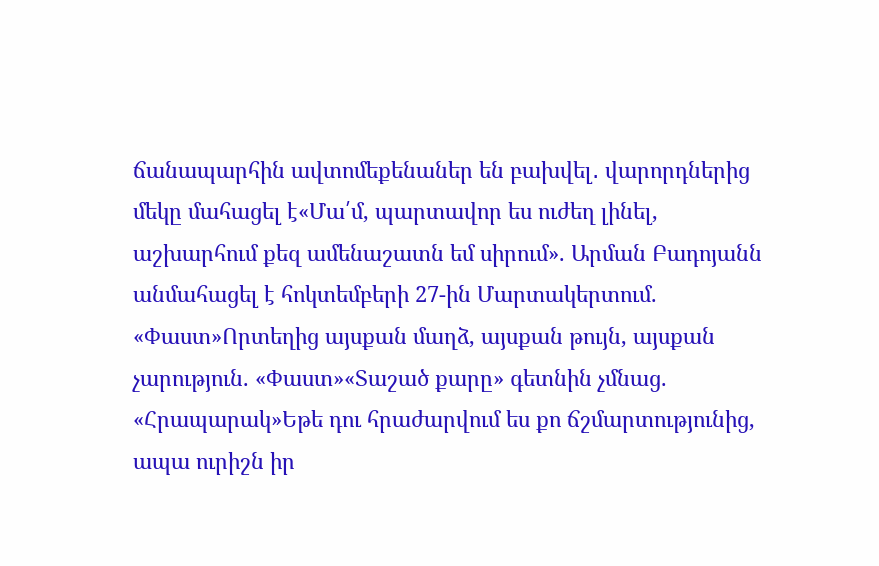ճանապարհին ավտոմեքենաներ են բախվել․ վարորդներից մեկը մահացել է«Մա՛մ, պարտավոր ես ուժեղ լինել, աշխարհում քեզ ամենաշատն եմ սիրում». Արման Բադոյանն անմահացել է հոկտեմբերի 27-ին Մարտակերտում. «Փաստ»Որտեղից այսքան մաղձ, այսքան թույն, այսքան չարություն. «Փաստ»«Տաշած քարը» գետնին չմնաց. «Հրապարակ»Եթե դու հրաժարվում ես քո ճշմարտությունից, ապա ուրիշն իր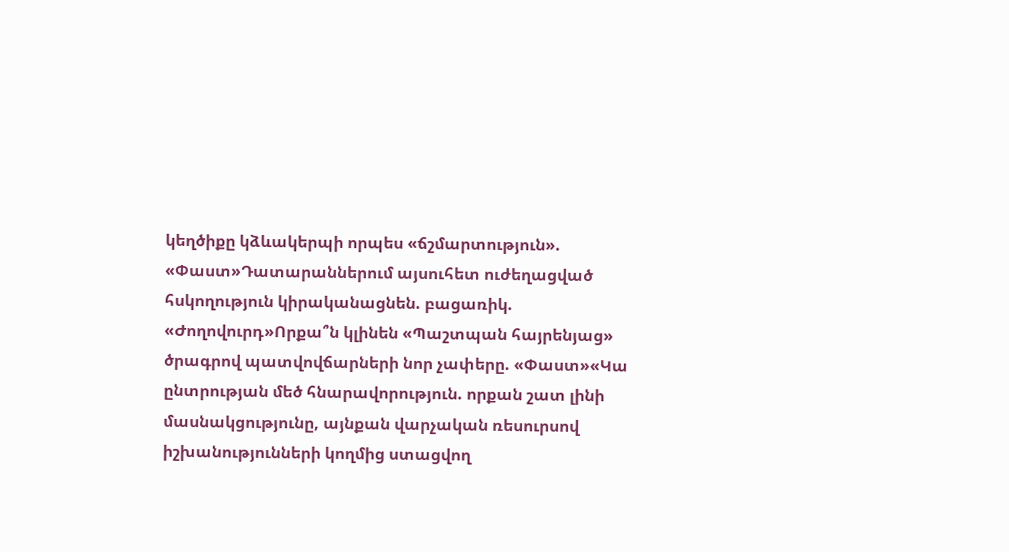կեղծիքը կձևակերպի որպես «ճշմարտություն». «Փաստ»Դատարաններում այսուհետ ուժեղացված հսկողություն կիրականացնեն. բացառիկ. «Ժողովուրդ»Որքա՞ն կլինեն «Պաշտպան հայրենյաց» ծրագրով պատվովճարների նոր չափերը. «Փաստ»«Կա ընտրության մեծ հնարավորություն. որքան շատ լինի մասնակցությունը, այնքան վարչական ռեսուրսով իշխանությունների կողմից ստացվող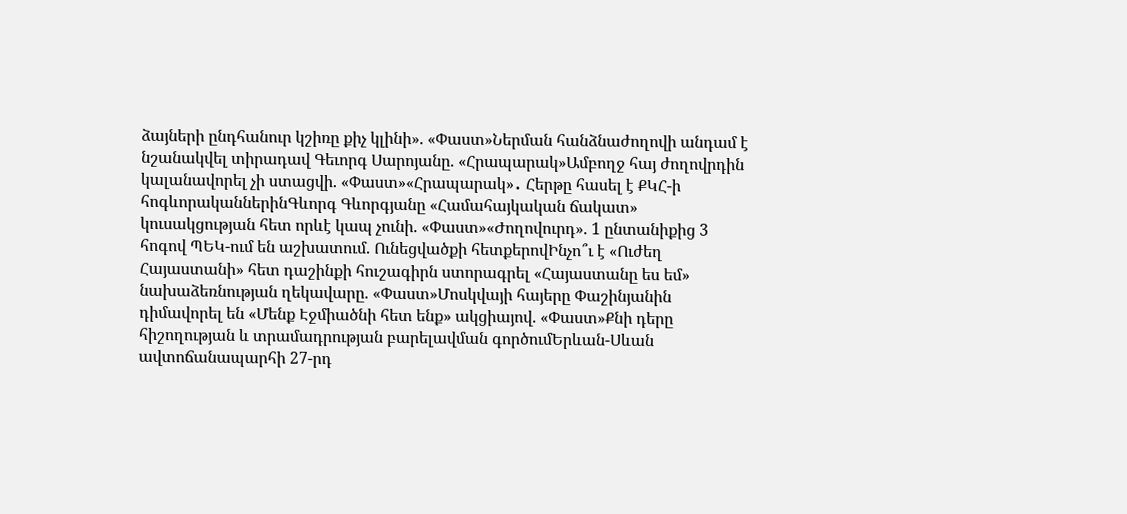ձայների ընդհանուր կշիռը քիչ կլինի». «Փաստ»Ներման հանձնաժողովի անդամ է նշանակվել տիրադավ Գեւորգ Սարոյանը. «Հրապարակ»Ամբողջ հայ ժողովրդին կալանավորել չի ստացվի. «Փաստ»«Հրապարակ»․ Հերթը հասել է ՔԿՀ-ի հոգևորականներինԳևորգ Գևորգյանը «Համահայկական ճակատ» կուսակցության հետ որևէ կապ չունի. «Փաստ»«Ժողովուրդ». 1 ընտանիքից 3 հոգով ՊԵԿ-ում են աշխատում. Ունեցվածքի հետքերովԻնչո՞ւ է «Ուժեղ Հայաստանի» հետ դաշինքի հուշագիրն ստորագրել «Հայաստանը ես եմ» նախաձեռնության ղեկավարը. «Փաստ»Մոսկվայի հայերը Փաշինյանին դիմավորել են «Մենք Էջմիածնի հետ ենք» ակցիայով. «Փաստ»Քնի դերը հիշողության և տրամադրության բարելավման գործումԵրևան-Սևան ավտոճանապարհի 27-րդ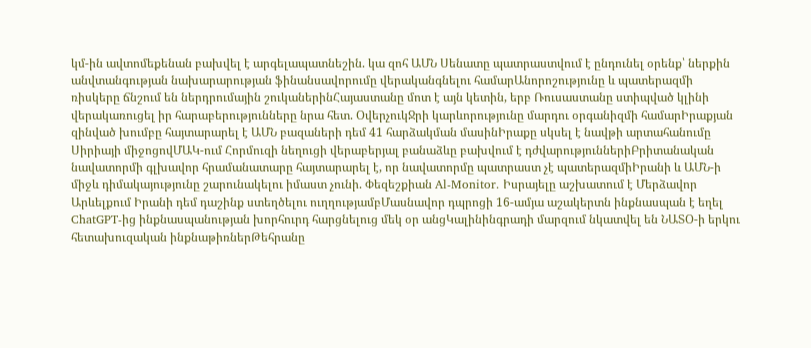կմ-ին ավտոմեքենան բախվել է արգելապատնեշին. կա զոհ ԱՄՆ Սենատը պատրաստվում է ընդունել օրենք՝ ներքին անվտանգության նախարարության ֆինանսավորումը վերականգնելու համարԱնորոշությունը և պատերազմի ռիսկերը ճնշում են ներդրումային շուկաներինՀայաստանը մոտ է այն կետին, երբ Ռուսաստանը ստիպված կլինի վերակառուցել իր հարաբերությունները նրա հետ. ՕվերչուկՋրի կարևորությունը մարդու օրգանիզմի համարԻրաքյան զինված խումբը հայտարարել է ԱՄՆ բազաների դեմ 41 հարձակման մասինԻրաքը սկսել է նավթի արտահանումը Սիրիայի միջոցովՄԱԿ-ում Հորմուզի նեղուցի վերաբերյալ բանաձևը բախվում է դժվարություններիԲրիտանական նավատորմի գլխավոր հրամանատարը հայտարարել է, որ նավատորմը պատրաստ չէ պատերազմիԻրանի և ԱՄՆ-ի միջև դիմակայությունը շարունակելու իմաստ չունի. Փեզեշքիան Al-Monitor. Իսրայելը աշխատում է Մերձավոր Արևելքում Իրանի դեմ դաշինք ստեղծելու ուղղությամբՄասնավոր դպրոցի 16-ամյա աշակերտն ինքնասպան է եղել ChatGPT-ից ինքնասպանության խորհուրդ հարցնելուց մեկ օր անցԿալինինգրադի մարզում նկատվել են ՆԱՏՕ-ի երկու հետախուզական ինքնաթիռներԹեհրանը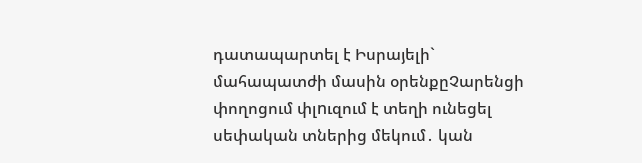դատապարտել է Իսրայելի` մահապատժի մասին օրենքըՉարենցի փողոցում փլnւզում է տեղի ունեցել սեփական տներից մեկում․ կան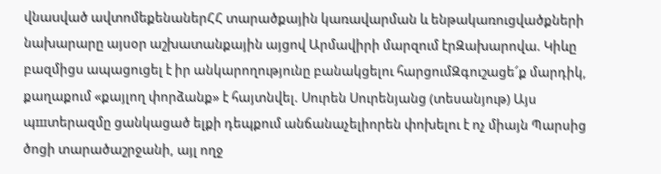վնաuված ավտոմեքենաներՀՀ տարածքային կառավարման և ենթակառուցվածքների նախարարը այսօր աշխատանքային այցով Արմավիրի մարզում էրԶախարովա. Կիևը բազմիցս ապացուցել է իր անկարողությունը բանակցելու հարցումԶգուշացե՜ք մարդիկ, քաղաքում «քայլող փորձանք» է հայտնվել. Սուրեն Սուրենյանց (տեսանյութ) Այս պшտերազմը ցանկացած ելքի դեպքում անճանաչելիորեն փոխելու է ոչ միայն Պարսից ծոցի տարածաշրջանի, այլ ողջ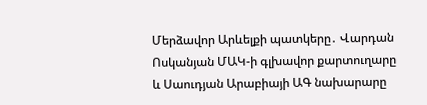Մերձավոր Արևելքի պատկերը․ Վարդան Ոսկանյան ՄԱԿ-ի գլխավոր քարտուղարը և Սաուդյան Արաբիայի ԱԳ նախարարը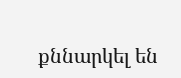քննարկել են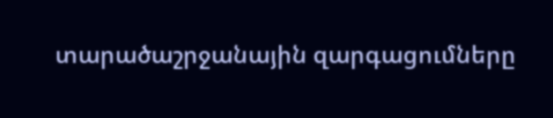տարածաշրջանային զարգացումները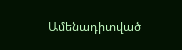Ամենադիտված